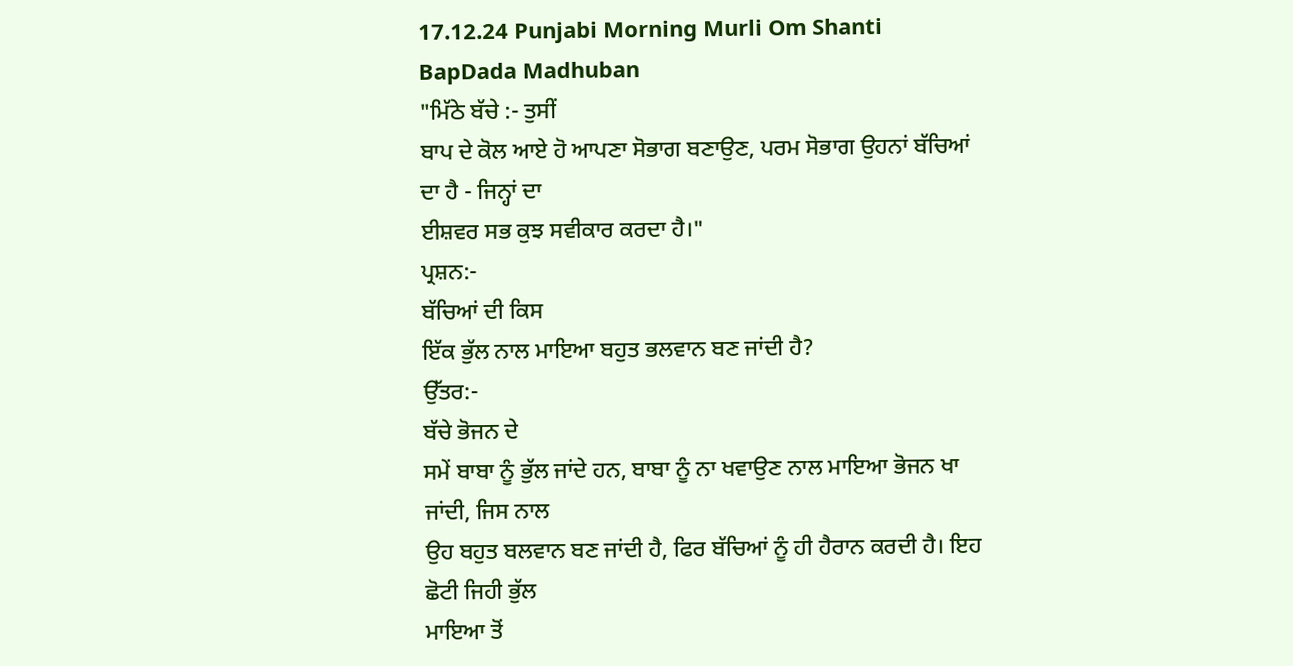17.12.24 Punjabi Morning Murli Om Shanti BapDada Madhuban
"ਮਿੱਠੇ ਬੱਚੇ :- ਤੁਸੀਂ
ਬਾਪ ਦੇ ਕੋਲ ਆਏ ਹੋ ਆਪਣਾ ਸੋਭਾਗ ਬਣਾਉਣ, ਪਰਮ ਸੋਭਾਗ ਉਹਨਾਂ ਬੱਚਿਆਂ ਦਾ ਹੈ - ਜਿਨ੍ਹਾਂ ਦਾ
ਈਸ਼ਵਰ ਸਭ ਕੁਝ ਸਵੀਕਾਰ ਕਰਦਾ ਹੈ।"
ਪ੍ਰਸ਼ਨ:-
ਬੱਚਿਆਂ ਦੀ ਕਿਸ
ਇੱਕ ਭੁੱਲ ਨਾਲ ਮਾਇਆ ਬਹੁਤ ਭਲਵਾਨ ਬਣ ਜਾਂਦੀ ਹੈ?
ਉੱਤਰ:-
ਬੱਚੇ ਭੋਜਨ ਦੇ
ਸਮੇਂ ਬਾਬਾ ਨੂੰ ਭੁੱਲ ਜਾਂਦੇ ਹਨ, ਬਾਬਾ ਨੂੰ ਨਾ ਖਵਾਉਣ ਨਾਲ ਮਾਇਆ ਭੋਜਨ ਖਾ ਜਾਂਦੀ, ਜਿਸ ਨਾਲ
ਉਹ ਬਹੁਤ ਬਲਵਾਨ ਬਣ ਜਾਂਦੀ ਹੈ, ਫਿਰ ਬੱਚਿਆਂ ਨੂੰ ਹੀ ਹੈਰਾਨ ਕਰਦੀ ਹੈ। ਇਹ ਛੋਟੀ ਜਿਹੀ ਭੁੱਲ
ਮਾਇਆ ਤੋਂ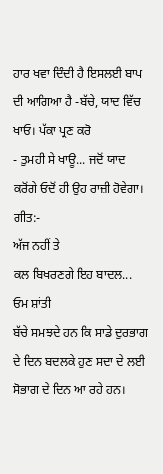ਹਾਰ ਖਵਾ ਦਿੰਦੀ ਹੈ ਇਸਲਈ ਬਾਪ ਦੀ ਆਗਿਆ ਹੈ -ਬੱਚੇ, ਯਾਦ ਵਿੱਚ ਖਾਓ। ਪੱਕਾ ਪ੍ਰਣ ਕਰੋ
- ਤੁਮਹੀ ਸੇ ਖਾਊ... ਜਦੋਂ ਯਾਦ ਕਰੋਂਗੇ ਓਦੋਂ ਹੀ ਉਹ ਰਾਜ਼ੀ ਹੋਵੇਗਾ।
ਗੀਤ:-
ਅੱਜ ਨਹੀਂ ਤੇ
ਕਲ ਬਿਖਰਣਗੇ ਇਹ ਬਾਦਲ...
ਓਮ ਸ਼ਾਂਤੀ
ਬੱਚੇ ਸਮਝਦੇ ਹਨ ਕਿ ਸਾਡੇ ਦੁਰਭਾਗ ਦੇ ਦਿਨ ਬਦਲਕੇ ਹੁਣ ਸਦਾ ਦੇ ਲਈ ਸੋਭਾਗ ਦੇ ਦਿਨ ਆ ਰਹੇ ਹਨ।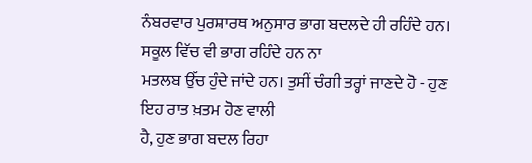ਨੰਬਰਵਾਰ ਪੁਰਸ਼ਾਰਥ ਅਨੁਸਾਰ ਭਾਗ ਬਦਲਦੇ ਹੀ ਰਹਿੰਦੇ ਹਨ। ਸਕੂਲ ਵਿੱਚ ਵੀ ਭਾਗ ਰਹਿੰਦੇ ਹਨ ਨਾ
ਮਤਲਬ ਉੱਚ ਹੁੰਦੇ ਜਾਂਦੇ ਹਨ। ਤੁਸੀਂ ਚੰਗੀ ਤਰ੍ਹਾਂ ਜਾਣਦੇ ਹੋ - ਹੁਣ ਇਹ ਰਾਤ ਖ਼ਤਮ ਹੋਣ ਵਾਲੀ
ਹੈ, ਹੁਣ ਭਾਗ ਬਦਲ ਰਿਹਾ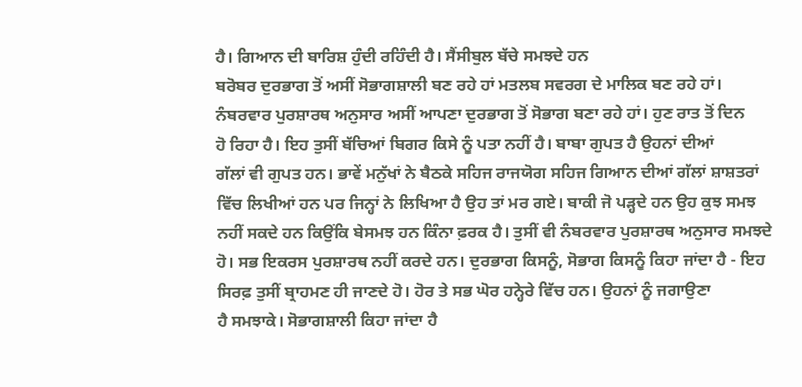ਹੈ। ਗਿਆਨ ਦੀ ਬਾਰਿਸ਼ ਹੁੰਦੀ ਰਹਿੰਦੀ ਹੈ। ਸੈਂਸੀਬੁਲ ਬੱਚੇ ਸਮਝਦੇ ਹਨ
ਬਰੋਬਰ ਦੁਰਭਾਗ ਤੋਂ ਅਸੀਂ ਸੋਭਾਗਸ਼ਾਲੀ ਬਣ ਰਹੇ ਹਾਂ ਮਤਲਬ ਸਵਰਗ ਦੇ ਮਾਲਿਕ ਬਣ ਰਹੇ ਹਾਂ।
ਨੰਬਰਵਾਰ ਪੁਰਸ਼ਾਰਥ ਅਨੁਸਾਰ ਅਸੀਂ ਆਪਣਾ ਦੁਰਭਾਗ ਤੋਂ ਸੋਭਾਗ ਬਣਾ ਰਹੇ ਹਾਂ। ਹੁਣ ਰਾਤ ਤੋਂ ਦਿਨ
ਹੋ ਰਿਹਾ ਹੈ। ਇਹ ਤੁਸੀਂ ਬੱਚਿਆਂ ਬਿਗਰ ਕਿਸੇ ਨੂੰ ਪਤਾ ਨਹੀਂ ਹੈ। ਬਾਬਾ ਗੁਪਤ ਹੈ ਉਹਨਾਂ ਦੀਆਂ
ਗੱਲਾਂ ਵੀ ਗੁਪਤ ਹਨ। ਭਾਵੇਂ ਮਨੁੱਖਾਂ ਨੇ ਬੈਠਕੇ ਸਹਿਜ ਰਾਜਯੋਗ ਸਹਿਜ ਗਿਆਨ ਦੀਆਂ ਗੱਲਾਂ ਸ਼ਾਸ਼ਤਰਾਂ
ਵਿੱਚ ਲਿਖੀਆਂ ਹਨ ਪਰ ਜਿਨ੍ਹਾਂ ਨੇ ਲਿਖਿਆ ਹੈ ਉਹ ਤਾਂ ਮਰ ਗਏ। ਬਾਕੀ ਜੋ ਪੜ੍ਹਦੇ ਹਨ ਉਹ ਕੁਝ ਸਮਝ
ਨਹੀਂ ਸਕਦੇ ਹਨ ਕਿਉਂਕਿ ਬੇਸਮਝ ਹਨ ਕਿੰਨਾ ਫ਼ਰਕ ਹੈ। ਤੁਸੀਂ ਵੀ ਨੰਬਰਵਾਰ ਪੁਰਸ਼ਾਰਥ ਅਨੁਸਾਰ ਸਮਝਦੇ
ਹੋ। ਸਭ ਇਕਰਸ ਪੁਰਸ਼ਾਰਥ ਨਹੀਂ ਕਰਦੇ ਹਨ। ਦੁਰਭਾਗ ਕਿਸਨੂੰ, ਸੋਭਾਗ ਕਿਸਨੂੰ ਕਿਹਾ ਜਾਂਦਾ ਹੈ - ਇਹ
ਸਿਰਫ਼ ਤੁਸੀਂ ਬ੍ਰਾਹਮਣ ਹੀ ਜਾਣਦੇ ਹੋ। ਹੋਰ ਤੇ ਸਭ ਘੋਰ ਹਨ੍ਹੇਰੇ ਵਿੱਚ ਹਨ। ਉਹਨਾਂ ਨੂੰ ਜਗਾਉਣਾ
ਹੈ ਸਮਝਾਕੇ। ਸੋਭਾਗਸ਼ਾਲੀ ਕਿਹਾ ਜਾਂਦਾ ਹੈ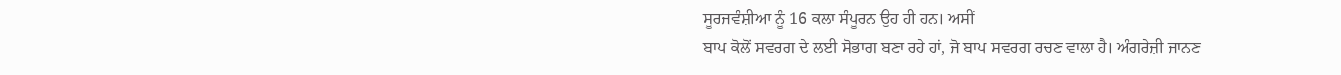ਸੂਰਜਵੰਸ਼ੀਆ ਨੂੰ 16 ਕਲਾ ਸੰਪੂਰਨ ਉਹ ਹੀ ਹਨ। ਅਸੀਂ
ਬਾਪ ਕੋਲੋਂ ਸਵਰਗ ਦੇ ਲਈ ਸੋਭਾਗ ਬਣਾ ਰਹੇ ਹਾਂ, ਜੋ ਬਾਪ ਸਵਰਗ ਰਚਣ ਵਾਲਾ ਹੈ। ਅੰਗਰੇਜ਼ੀ ਜਾਨਣ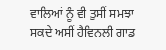ਵਾਲਿਆਂ ਨੂੰ ਵੀ ਤੁਸੀਂ ਸਮਝਾ ਸਕਦੇ ਅਸੀਂ ਹੈਵਿਨਲੀ ਗਾਡ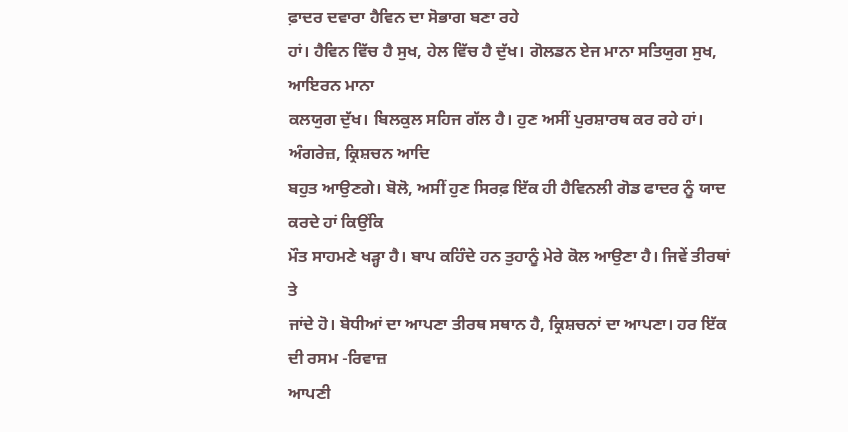ਫ਼ਾਦਰ ਦਵਾਰਾ ਹੈਵਿਨ ਦਾ ਸੋਭਾਗ ਬਣਾ ਰਹੇ
ਹਾਂ। ਹੈਵਿਨ ਵਿੱਚ ਹੈ ਸੁਖ, ਹੇਲ ਵਿੱਚ ਹੈ ਦੁੱਖ। ਗੋਲਡਨ ਏਜ ਮਾਨਾ ਸਤਿਯੁਗ ਸੁਖ, ਆਇਰਨ ਮਾਨਾ
ਕਲਯੁਗ ਦੁੱਖ। ਬਿਲਕੁਲ ਸਹਿਜ ਗੱਲ ਹੈ। ਹੁਣ ਅਸੀਂ ਪੁਰਸ਼ਾਰਥ ਕਰ ਰਹੇ ਹਾਂ। ਅੰਗਰੇਜ਼, ਕ੍ਰਿਸ਼ਚਨ ਆਦਿ
ਬਹੁਤ ਆਉਣਗੇ। ਬੋਲੋ, ਅਸੀਂ ਹੁਣ ਸਿਰਫ਼ ਇੱਕ ਹੀ ਹੈਵਿਨਲੀ ਗੋਡ ਫਾਦਰ ਨੂੰ ਯਾਦ ਕਰਦੇ ਹਾਂ ਕਿਉਂਕਿ
ਮੌਤ ਸਾਹਮਣੇ ਖੜ੍ਹਾ ਹੈ। ਬਾਪ ਕਹਿੰਦੇ ਹਨ ਤੁਹਾਨੂੰ ਮੇਰੇ ਕੋਲ ਆਉਣਾ ਹੈ। ਜਿਵੇਂ ਤੀਰਥਾਂ ਤੇ
ਜਾਂਦੇ ਹੋ। ਬੋਧੀਆਂ ਦਾ ਆਪਣਾ ਤੀਰਥ ਸਥਾਨ ਹੈ, ਕ੍ਰਿਸ਼ਚਨਾਂ ਦਾ ਆਪਣਾ। ਹਰ ਇੱਕ ਦੀ ਰਸਮ -ਰਿਵਾਜ਼
ਆਪਣੀ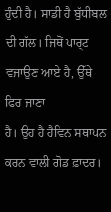ਹੁੰਦੀ ਹੈ। ਸਾਡੀ ਹੈ ਬੁੱਧੀਬਲ ਦੀ ਗੱਲ। ਜਿਥੋਂ ਪਾਰ੍ਟ ਵਜਾਉਣ ਆਏ ਹੈ, ਉੱਥੇ ਫਿਰ ਜਾਣਾ
ਹੈ। ਉਹ ਹੈ ਹੈਵਿਨ ਸਥਾਪਨ ਕਰਨ ਵਾਲੀ ਗੋਡ ਫ਼ਾਦਰ।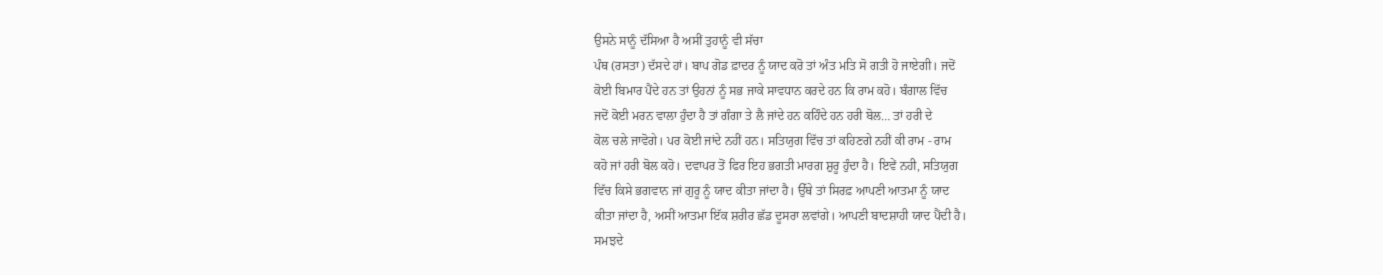ਉਸਨੇ ਸਾਨੂੰ ਦੱਸਿਆ ਹੈ ਅਸੀਂ ਤੁਹਾਨੂੰ ਵੀ ਸੱਚਾ
ਪੰਥ (ਰਸਤਾ) ਦੱਸਦੇ ਹਾਂ। ਬਾਪ ਗੋਡ ਫ਼ਾਦਰ ਨੂੰ ਯਾਦ ਕਰੋ ਤਾਂ ਅੰਤ ਮਤਿ ਸੋ ਗਤੀ ਹੋ ਜਾਏਗੀ। ਜਦੋਂ
ਕੋਈ ਬਿਮਾਰ ਪੈਂਦੇ ਹਨ ਤਾਂ ਉਹਨਾਂ ਨੂੰ ਸਭ ਜਾਕੇ ਸਾਵਧਾਨ ਕਰਦੇ ਹਨ ਕਿ ਰਾਮ ਕਹੋ। ਬੰਗਾਲ ਵਿੱਚ
ਜਦੋਂ ਕੋਈ ਮਰਨ ਵਾਲਾ ਹੁੰਦਾ ਹੈ ਤਾਂ ਗੰਗਾ ਤੇ ਲੈ ਜਾਂਦੇ ਹਨ ਕਹਿੰਦੇ ਹਨ ਹਰੀ ਬੋਲ… ਤਾਂ ਹਰੀ ਦੇ
ਕੋਲ ਚਲੇ ਜਾਵੋਗੇ। ਪਰ ਕੋਈ ਜਾਂਦੇ ਨਹੀਂ ਹਨ। ਸਤਿਯੁਗ ਵਿੱਚ ਤਾਂ ਕਹਿਣਗੇ ਨਹੀਂ ਕੀ ਰਾਮ - ਰਾਮ
ਕਹੋ ਜਾਂ ਹਰੀ ਬੋਲ ਕਹੋ। ਦਵਾਪਰ ਤੋਂ ਫਿਰ ਇਹ ਭਗਤੀ ਮਾਰਗ ਸ਼ੁਰੂ ਹੁੰਦਾ ਹੈ। ਇਵੇਂ ਨਹੀ, ਸਤਿਯੁਗ
ਵਿੱਚ ਕਿਸੇ ਭਗਵਾਨ ਜਾਂ ਗੁਰੂ ਨੂੰ ਯਾਦ ਕੀਤਾ ਜਾਂਦਾ ਹੈ। ਉੱਥੇ ਤਾਂ ਸਿਰਫ਼ ਆਪਣੀ ਆਤਮਾ ਨੂੰ ਯਾਦ
ਕੀਤਾ ਜਾਂਦਾ ਹੈ, ਅਸੀਂ ਆਤਮਾ ਇੱਕ ਸ਼ਰੀਰ ਛੱਡ ਦੂਸਰਾ ਲਵਾਂਗੇ। ਆਪਣੀ ਬਾਦਸ਼ਾਹੀ ਯਾਦ ਪੈਂਦੀ ਹੈ।
ਸਮਝਦੇ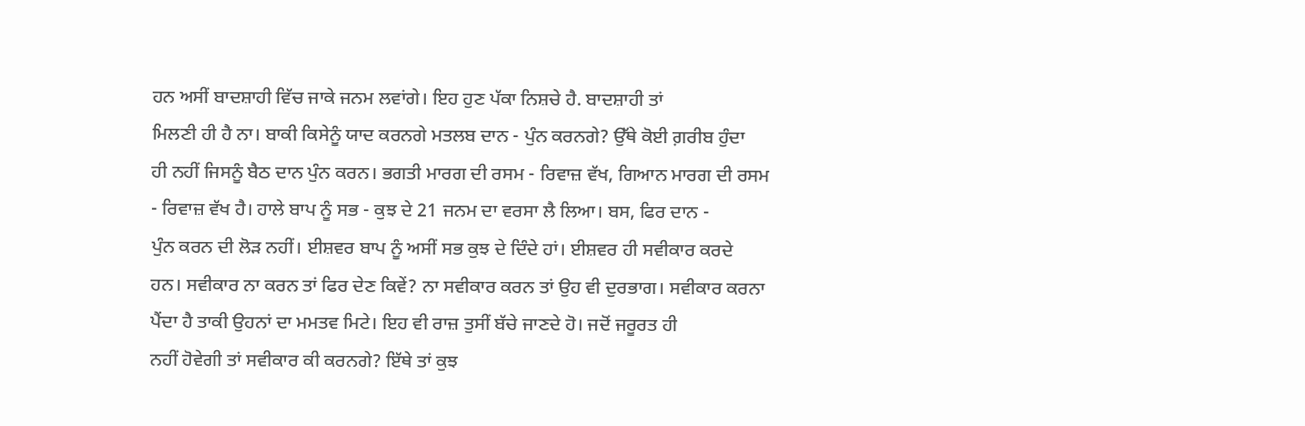ਹਨ ਅਸੀਂ ਬਾਦਸ਼ਾਹੀ ਵਿੱਚ ਜਾਕੇ ਜਨਮ ਲਵਾਂਗੇ। ਇਹ ਹੁਣ ਪੱਕਾ ਨਿਸ਼ਚੇ ਹੈ. ਬਾਦਸ਼ਾਹੀ ਤਾਂ
ਮਿਲਣੀ ਹੀ ਹੈ ਨਾ। ਬਾਕੀ ਕਿਸੇਨੂੰ ਯਾਦ ਕਰਨਗੇ ਮਤਲਬ ਦਾਨ - ਪੁੰਨ ਕਰਨਗੇ? ਉੱਥੇ ਕੋਈ ਗ਼ਰੀਬ ਹੁੰਦਾ
ਹੀ ਨਹੀਂ ਜਿਸਨੂੰ ਬੈਠ ਦਾਨ ਪੁੰਨ ਕਰਨ। ਭਗਤੀ ਮਾਰਗ ਦੀ ਰਸਮ - ਰਿਵਾਜ਼ ਵੱਖ, ਗਿਆਨ ਮਾਰਗ ਦੀ ਰਸਮ
- ਰਿਵਾਜ਼ ਵੱਖ ਹੈ। ਹਾਲੇ ਬਾਪ ਨੂੰ ਸਭ - ਕੁਝ ਦੇ 21 ਜਨਮ ਦਾ ਵਰਸਾ ਲੈ ਲਿਆ। ਬਸ, ਫਿਰ ਦਾਨ -
ਪੁੰਨ ਕਰਨ ਦੀ ਲੋੜ ਨਹੀਂ। ਈਸ਼ਵਰ ਬਾਪ ਨੂੰ ਅਸੀਂ ਸਭ ਕੁਝ ਦੇ ਦਿੰਦੇ ਹਾਂ। ਈਸ਼ਵਰ ਹੀ ਸਵੀਕਾਰ ਕਰਦੇ
ਹਨ। ਸਵੀਕਾਰ ਨਾ ਕਰਨ ਤਾਂ ਫਿਰ ਦੇਣ ਕਿਵੇਂ? ਨਾ ਸਵੀਕਾਰ ਕਰਨ ਤਾਂ ਉਹ ਵੀ ਦੁਰਭਾਗ। ਸਵੀਕਾਰ ਕਰਨਾ
ਪੈਂਦਾ ਹੈ ਤਾਕੀ ਉਹਨਾਂ ਦਾ ਮਮਤਵ ਮਿਟੇ। ਇਹ ਵੀ ਰਾਜ਼ ਤੁਸੀਂ ਬੱਚੇ ਜਾਣਦੇ ਹੋ। ਜਦੋਂ ਜਰੂਰਤ ਹੀ
ਨਹੀਂ ਹੋਵੇਗੀ ਤਾਂ ਸਵੀਕਾਰ ਕੀ ਕਰਨਗੇ? ਇੱਥੇ ਤਾਂ ਕੁਝ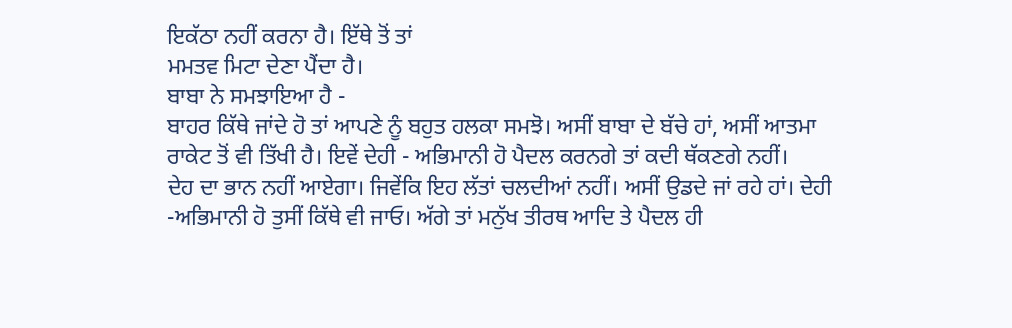ਇਕੱਠਾ ਨਹੀਂ ਕਰਨਾ ਹੈ। ਇੱਥੇ ਤੋਂ ਤਾਂ
ਮਮਤਵ ਮਿਟਾ ਦੇਣਾ ਪੈਂਦਾ ਹੈ।
ਬਾਬਾ ਨੇ ਸਮਝਾਇਆ ਹੈ -
ਬਾਹਰ ਕਿੱਥੇ ਜਾਂਦੇ ਹੋ ਤਾਂ ਆਪਣੇ ਨੂੰ ਬਹੁਤ ਹਲਕਾ ਸਮਝੋ। ਅਸੀਂ ਬਾਬਾ ਦੇ ਬੱਚੇ ਹਾਂ, ਅਸੀਂ ਆਤਮਾ
ਰਾਕੇਟ ਤੋਂ ਵੀ ਤਿੱਖੀ ਹੈ। ਇਵੇਂ ਦੇਹੀ - ਅਭਿਮਾਨੀ ਹੋ ਪੈਦਲ ਕਰਨਗੇ ਤਾਂ ਕਦੀ ਥੱਕਣਗੇ ਨਹੀਂ।
ਦੇਹ ਦਾ ਭਾਨ ਨਹੀਂ ਆਏਗਾ। ਜਿਵੇਂਕਿ ਇਹ ਲੱਤਾਂ ਚਲਦੀਆਂ ਨਹੀਂ। ਅਸੀਂ ਉਡਦੇ ਜਾਂ ਰਹੇ ਹਾਂ। ਦੇਹੀ
-ਅਭਿਮਾਨੀ ਹੋ ਤੁਸੀਂ ਕਿੱਥੇ ਵੀ ਜਾਓ। ਅੱਗੇ ਤਾਂ ਮਨੁੱਖ ਤੀਰਥ ਆਦਿ ਤੇ ਪੈਦਲ ਹੀ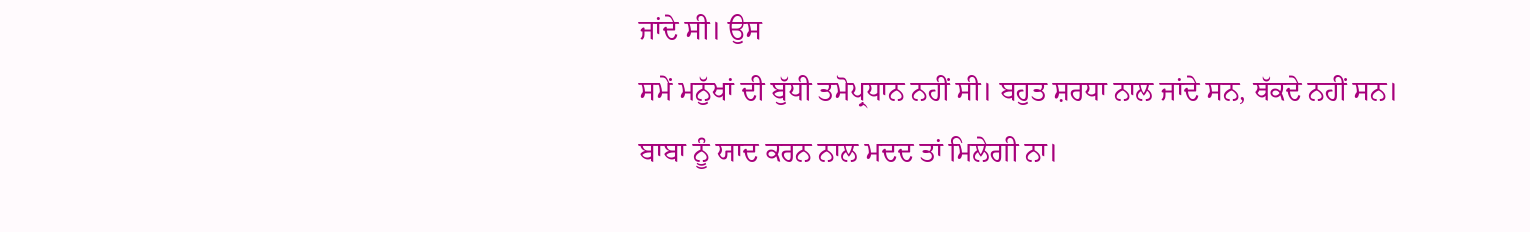ਜਾਂਦੇ ਸੀ। ਉਸ
ਸਮੇਂ ਮਨੁੱਖਾਂ ਦੀ ਬੁੱਧੀ ਤਮੋਪ੍ਰਧਾਨ ਨਹੀਂ ਸੀ। ਬਹੁਤ ਸ਼ਰਧਾ ਨਾਲ ਜਾਂਦੇ ਸਨ, ਥੱਕਦੇ ਨਹੀਂ ਸਨ।
ਬਾਬਾ ਨੂੰ ਯਾਦ ਕਰਨ ਨਾਲ ਮਦਦ ਤਾਂ ਮਿਲੇਗੀ ਨਾ।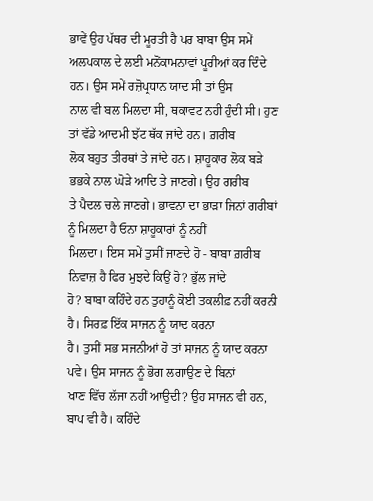ਭਾਵੇਂ ਉਹ ਪੱਥਰ ਦੀ ਮੂਰਤੀ ਹੈ ਪਰ ਬਾਬਾ ਉਸ ਸਮੇਂ
ਅਲਪਕਾਲ ਦੇ ਲਈ ਮਨੋਂਕਾਮਨਾਵਾਂ ਪੂਰੀਆਂ ਕਰ ਦਿੰਦੇ ਹਨ। ਉਸ ਸਮੇਂ ਰਜ਼ੋਪ੍ਰਧਾਨ ਯਾਦ ਸੀ ਤਾਂ ਉਸ
ਨਾਲ ਵੀ ਬਲ ਮਿਲਦਾ ਸੀ, ਥਕਾਵਟ ਨਹੀ ਹੁੰਦੀ ਸੀ। ਹੁਣ ਤਾਂ ਵੱਡੇ ਆਦਮੀ ਝੱਟ ਥੱਕ ਜਾਂਦੇ ਹਨ। ਗ਼ਰੀਬ
ਲੋਕ ਬਹੁਤ ਤੀਰਥਾਂ ਤੇ ਜਾਂਦੇ ਹਨ। ਸ਼ਾਹੂਕਾਰ ਲੋਕ ਬੜੇ ਭਭਕੇ ਨਾਲ ਘੋੜੇ ਆਦਿ ਤੇ ਜਾਣਗੇ। ਉਹ ਗਰੀਬ
ਤੇ ਪੈਦਲ ਚਲੇ ਜਾਣਗੇ। ਭਾਵਨਾ ਦਾ ਭਾੜਾ ਜਿਨਾਂ ਗਰੀਬਾਂ ਨੂੰ ਮਿਲਦਾ ਹੈ ਓਨਾ ਸ਼ਾਹੂਕਾਰਾਂ ਨੂੰ ਨਹੀਂ
ਮਿਲਦਾ। ਇਸ ਸਮੇਂ ਤੁਸੀਂ ਜਾਣਦੇ ਹੋ - ਬਾਬਾ ਗ਼ਰੀਬ ਨਿਵਾਜ਼ ਹੈ ਫਿਰ ਮੁਝਦੇ ਕਿਉਂ ਹੋ? ਭੁੱਲ ਜਾਂਦੇ
ਹੋ? ਬਾਬਾ ਕਹਿੰਦੇ ਹਨ ਤੁਹਾਨੂੰ ਕੋਈ ਤਕਲੀਫ਼ ਨਹੀਂ ਕਰਨੀ ਹੈ। ਸਿਰਫ਼ ਇੱਕ ਸਾਜਨ ਨੂੰ ਯਾਦ ਕਰਨਾ
ਹੈ। ਤੁਸੀਂ ਸਭ ਸਜਨੀਆਂ ਹੋ ਤਾਂ ਸਾਜਨ ਨੂੰ ਯਾਦ ਕਰਨਾ ਪਵੇ। ਉਸ ਸਾਜਨ ਨੂੰ ਭੋਗ ਲਗਾਉਣ ਦੇ ਬਿਨਾਂ
ਖਾਣ ਵਿੱਚ ਲੱਜਾ ਨਹੀਂ ਆਉਦੀ? ਉਹ ਸਾਜਨ ਵੀ ਹਨ, ਬਾਪ ਵੀ ਹੈ। ਕਹਿੰਦੇ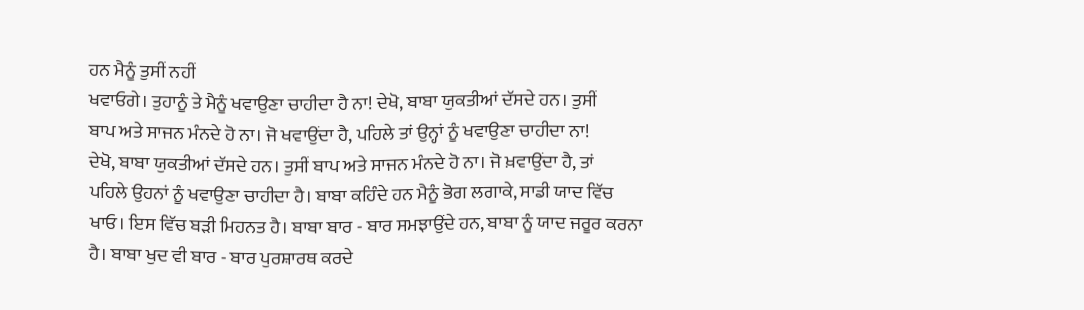ਹਨ ਮੈਨੂੰ ਤੁਸੀਂ ਨਹੀਂ
ਖਵਾਓਗੇ। ਤੁਹਾਨੂੰ ਤੇ ਮੈਨੂੰ ਖਵਾਉਣਾ ਚਾਹੀਦਾ ਹੈ ਨਾ! ਦੇਖੋ, ਬਾਬਾ ਯੁਕਤੀਆਂ ਦੱਸਦੇ ਹਨ। ਤੁਸੀਂ
ਬਾਪ ਅਤੇ ਸਾਜਨ ਮੰਨਦੇ ਹੋ ਨਾ। ਜੋ ਖਵਾਉਂਦਾ ਹੈ, ਪਹਿਲੇ ਤਾਂ ਉਨ੍ਹਾਂ ਨੂੰ ਖਵਾਉਣਾ ਚਾਹੀਦਾ ਨਾ!
ਦੇਖੋ, ਬਾਬਾ ਯੁਕਤੀਆਂ ਦੱਸਦੇ ਹਨ। ਤੁਸੀਂ ਬਾਪ ਅਤੇ ਸਾਜਨ ਮੰਨਦੇ ਹੋ ਨਾ। ਜੋ ਖ਼ਵਾਉਂਦਾ ਹੈ, ਤਾਂ
ਪਹਿਲੇ ਉਹਨਾਂ ਨੂੰ ਖਵਾਉਣਾ ਚਾਹੀਦਾ ਹੈ। ਬਾਬਾ ਕਹਿੰਦੇ ਹਨ ਮੈਨੂੰ ਭੋਗ ਲਗਾਕੇ, ਸਾਡੀ ਯਾਦ ਵਿੱਚ
ਖਾਓ। ਇਸ ਵਿੱਚ ਬੜੀ ਮਿਹਨਤ ਹੈ। ਬਾਬਾ ਬਾਰ - ਬਾਰ ਸਮਝਾਉਂਦੇ ਹਨ, ਬਾਬਾ ਨੂੰ ਯਾਦ ਜਰੂਰ ਕਰਨਾ
ਹੈ। ਬਾਬਾ ਖੁਦ ਵੀ ਬਾਰ - ਬਾਰ ਪੁਰਸ਼ਾਰਥ ਕਰਦੇ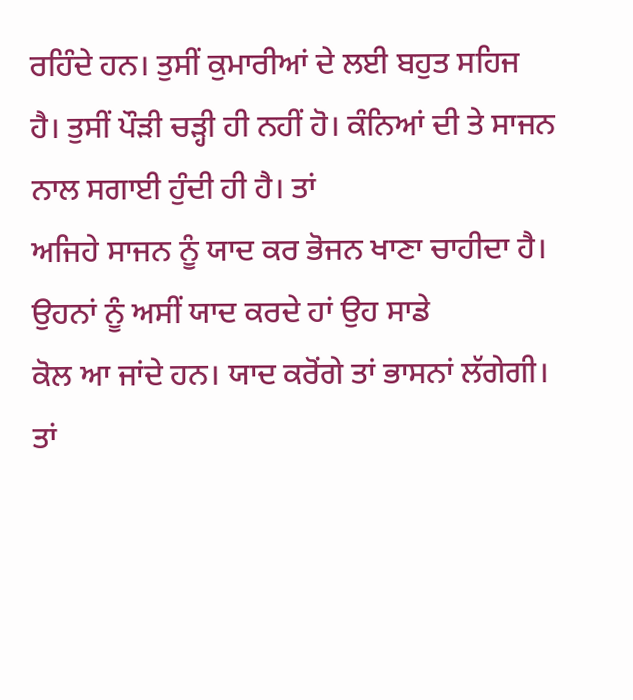ਰਹਿੰਦੇ ਹਨ। ਤੁਸੀਂ ਕੁਮਾਰੀਆਂ ਦੇ ਲਈ ਬਹੁਤ ਸਹਿਜ
ਹੈ। ਤੁਸੀਂ ਪੌੜੀ ਚੜ੍ਹੀ ਹੀ ਨਹੀਂ ਹੋ। ਕੰਨਿਆਂ ਦੀ ਤੇ ਸਾਜਨ ਨਾਲ ਸਗਾਈ ਹੁੰਦੀ ਹੀ ਹੈ। ਤਾਂ
ਅਜਿਹੇ ਸਾਜਨ ਨੂੰ ਯਾਦ ਕਰ ਭੋਜਨ ਖਾਣਾ ਚਾਹੀਦਾ ਹੈ। ਉਹਨਾਂ ਨੂੰ ਅਸੀਂ ਯਾਦ ਕਰਦੇ ਹਾਂ ਉਹ ਸਾਡੇ
ਕੋਲ ਆ ਜਾਂਦੇ ਹਨ। ਯਾਦ ਕਰੋਂਗੇ ਤਾਂ ਭਾਸਨਾਂ ਲੱਗੇਗੀ। ਤਾਂ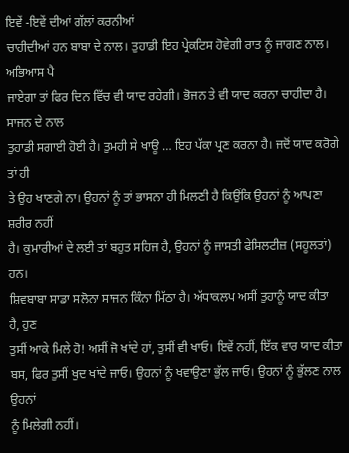ਇਵੇਂ -ਇਵੇਂ ਦੀਆਂ ਗੱਲਾਂ ਕਰਨੀਆਂ
ਚਾਹੀਦੀਆਂ ਹਨ ਬਾਬਾ ਦੇ ਨਾਲ। ਤੁਹਾਡੀ ਇਹ ਪ੍ਰੇਕਟਿਸ ਹੋਵੇਗੀ ਰਾਤ ਨੂੰ ਜਾਗਣ ਨਾਲ। ਅਭਿਆਸ ਪੈ
ਜਾਏਗਾ ਤਾਂ ਫਿਰ ਦਿਨ ਵਿੱਚ ਵੀ ਯਾਦ ਰਹੇਗੀ। ਭੋਜਨ ਤੇ ਵੀ ਯਾਦ ਕਰਨਾ ਚਾਹੀਦਾ ਹੈ। ਸਾਜਨ ਦੇ ਨਾਲ
ਤੁਹਾਡੀ ਸਗਾਈ ਹੋਈ ਹੈ। ਤੁਮਹੀ ਸੇ ਖਾਊ … ਇਹ ਪੱਕਾ ਪ੍ਰਣ ਕਰਨਾ ਹੈ। ਜਦੋਂ ਯਾਦ ਕਰੋਗੇ ਤਾਂ ਹੀ
ਤੇ ਉਹ ਖਾਣਗੇ ਨਾ। ਉਹਨਾਂ ਨੂੰ ਤਾਂ ਭਾਸਨਾ ਹੀ ਮਿਲਣੀ ਹੈ ਕਿਉਂਕਿ ਉਹਨਾਂ ਨੂੰ ਆਪਣਾ ਸ਼ਰੀਰ ਨਹੀਂ
ਹੈ। ਕੁਮਾਰੀਆਂ ਦੇ ਲਈ ਤਾਂ ਬਹੁਤ ਸਹਿਜ ਹੈ, ਉਹਨਾਂ ਨੂੰ ਜਾਸਤੀ ਫੇਸਿਲਟੀਜ਼ (ਸਹੂਲਤਾਂ) ਹਨ।
ਸ਼ਿਵਬਾਬਾ ਸਾਡਾ ਸਲੋਨਾ ਸਾਜਨ ਕਿੰਨਾ ਮਿੱਠਾ ਹੈ। ਅੱਧਾਕਲਪ ਅਸੀਂ ਤੁਹਾਨੂੰ ਯਾਦ ਕੀਤਾ ਹੈ, ਹੁਣ
ਤੁਸੀਂ ਆਕੇ ਮਿਲੇ ਹੋ! ਅਸੀਂ ਜੋ ਖਾਂਦੇ ਹਾਂ, ਤੁਸੀਂ ਵੀ ਖਾਓ। ਇਵੇਂ ਨਹੀਂ, ਇੱਕ ਵਾਰ ਯਾਦ ਕੀਤਾ
ਬਸ, ਫਿਰ ਤੁਸੀਂ ਖੁਦ ਖਾਂਦੇ ਜਾਓ। ਉਹਨਾਂ ਨੂੰ ਖਵਾਉਣਾ ਭੁੱਲ ਜਾਓ। ਉਹਨਾਂ ਨੂੰ ਭੁੱਲਣ ਨਾਲ ਉਹਨਾਂ
ਨੂੰ ਮਿਲੇਗੀ ਨਹੀਂ।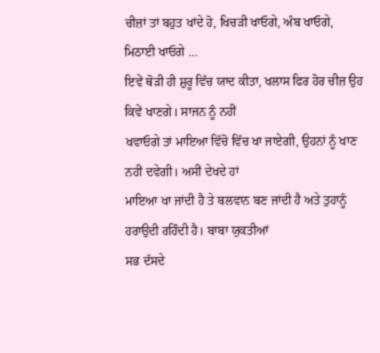ਚੀਜ਼ਾਂ ਤਾਂ ਬਹੁਤ ਖਾਂਦੇ ਹੋ, ਖਿਚੜੀ ਖਾਓਗੇ, ਅੰਬ ਖਾਓਗੇ, ਮਿਠਾਈ ਖਾਓਗੇ …
ਇਵੇਂ ਥੋੜੀ ਹੀ ਸ਼ੁਰੂ ਵਿੱਚ ਯਾਦ ਕੀਤਾ, ਖਲਾਸ ਫਿਰ ਹੋਰ ਚੀਜ਼ ਉਹ ਕਿਵੇਂ ਖਾਣਗੇ। ਸਾਜਨ ਨੂੰ ਨਹੀਂ
ਖਵਾਓਗੇ ਤਾਂ ਮਾਇਆ ਵਿੱਚੋ ਵਿੱਚ ਖਾ ਜਾਏਗੀ, ਉਹਨਾਂ ਨੂੰ ਖਾਣ ਨਹੀਂ ਦਵੇਗੀ। ਅਸੀਂ ਦੇਖਦੇ ਹਾਂ
ਮਾਇਆ ਖਾ ਜਾਂਦੀ ਹੈ ਤੇ ਬਲਵਾਨ ਬਣ ਜਾਂਦੀ ਹੈ ਅਤੇ ਤੁਹਾਨੂੰ ਹਰਾਉਦੀ ਰਹਿੰਦੀ ਹੈ। ਬਾਬਾ ਯੁਕਤੀਆਂ
ਸਭ ਦੱਸਦੇ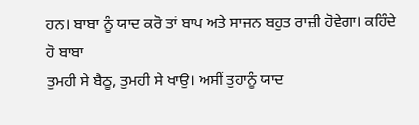ਹਨ। ਬਾਬਾ ਨੂੰ ਯਾਦ ਕਰੋ ਤਾਂ ਬਾਪ ਅਤੇ ਸਾਜਨ ਬਹੁਤ ਰਾਜ਼ੀ ਹੋਵੇਗਾ। ਕਹਿੰਦੇ ਹੋ ਬਾਬਾ
ਤੁਮਹੀ ਸੇ ਬੈਠੂ, ਤੁਮਹੀ ਸੇ ਖਾਉ। ਅਸੀਂ ਤੁਹਾਨੂੰ ਯਾਦ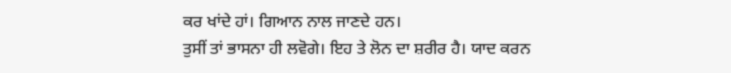ਕਰ ਖਾਂਦੇ ਹਾਂ। ਗਿਆਨ ਨਾਲ ਜਾਣਦੇ ਹਨ।
ਤੁਸੀਂ ਤਾਂ ਭਾਸਨਾ ਹੀ ਲਵੋਗੇ। ਇਹ ਤੇ ਲੋਨ ਦਾ ਸ਼ਰੀਰ ਹੈ। ਯਾਦ ਕਰਨ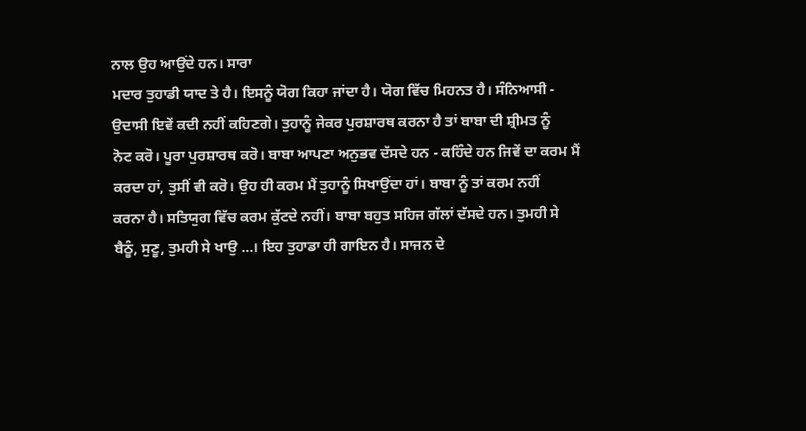ਨਾਲ ਉਹ ਆਉਂਦੇ ਹਨ। ਸਾਰਾ
ਮਦਾਰ ਤੁਹਾਡੀ ਯਾਦ ਤੇ ਹੈ। ਇਸਨੂੰ ਯੋਗ ਕਿਹਾ ਜਾਂਦਾ ਹੈ। ਯੋਗ ਵਿੱਚ ਮਿਹਨਤ ਹੈ। ਸੰਨਿਆਸੀ -
ਉਦਾਸੀ ਇਵੇਂ ਕਦੀ ਨਹੀਂ ਕਹਿਣਗੇ। ਤੁਹਾਨੂੰ ਜੇਕਰ ਪੁਰਸ਼ਾਰਥ ਕਰਨਾ ਹੈ ਤਾਂ ਬਾਬਾ ਦੀ ਸ਼੍ਰੀਮਤ ਨੂੰ
ਨੋਟ ਕਰੋ। ਪੂਰਾ ਪੁਰਸ਼ਾਰਥ ਕਰੋ। ਬਾਬਾ ਆਪਣਾ ਅਨੁਭਵ ਦੱਸਦੇ ਹਨ - ਕਹਿੰਦੇ ਹਨ ਜਿਵੇਂ ਦਾ ਕਰਮ ਮੈਂ
ਕਰਦਾ ਹਾਂ, ਤੁਸੀਂ ਵੀ ਕਰੋ। ਉਹ ਹੀ ਕਰਮ ਮੈਂ ਤੁਹਾਨੂੰ ਸਿਖਾਉਂਦਾ ਹਾਂ। ਬਾਬਾ ਨੂੰ ਤਾਂ ਕਰਮ ਨਹੀਂ
ਕਰਨਾ ਹੈ। ਸਤਿਯੁਗ ਵਿੱਚ ਕਰਮ ਕੁੱਟਦੇ ਨਹੀਂ। ਬਾਬਾ ਬਹੁਤ ਸਹਿਜ ਗੱਲਾਂ ਦੱਸਦੇ ਹਨ। ਤੁਮਹੀ ਸੇ
ਬੈਠੂੰ, ਸੁਣੂ, ਤੁਮਹੀ ਸੇ ਖਾਉ …। ਇਹ ਤੁਹਾਡਾ ਹੀ ਗਾਇਨ ਹੈ। ਸਾਜਨ ਦੇ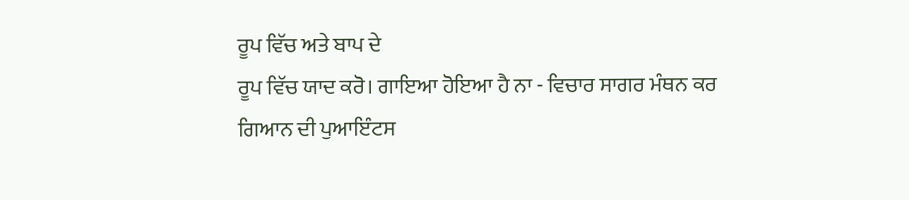ਰੂਪ ਵਿੱਚ ਅਤੇ ਬਾਪ ਦੇ
ਰੂਪ ਵਿੱਚ ਯਾਦ ਕਰੋ। ਗਾਇਆ ਹੋਇਆ ਹੈ ਨਾ - ਵਿਚਾਰ ਸਾਗਰ ਮੰਥਨ ਕਰ ਗਿਆਨ ਦੀ ਪੁਆਇੰਟਸ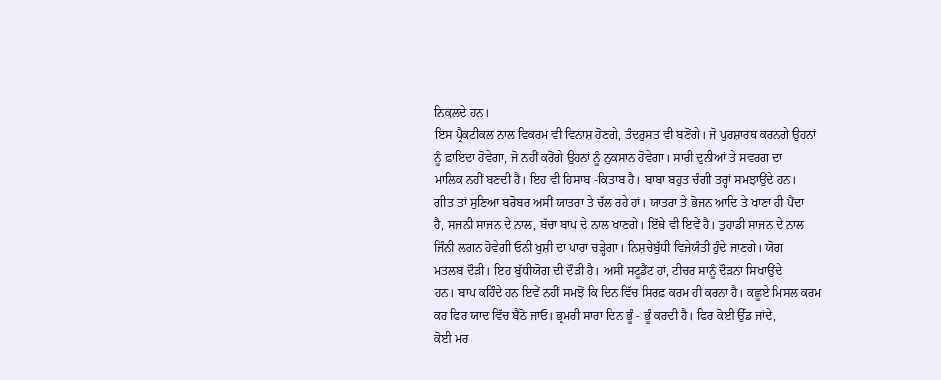ਨਿਕਲਦੇ ਹਨ।
ਇਸ ਪ੍ਰੈਕਟੀਕਲ ਨਾਲ ਵਿਕਰਮ ਵੀ ਵਿਨਾਸ਼ ਹੋਣਗੇ, ਤੰਦਰੁਸਤ ਵੀ ਬਣੋਂਗੇ। ਜੋ ਪੁਰਸ਼ਾਰਥ ਕਰਨਗੇ ਉਹਨਾਂ
ਨੂੰ ਫ਼ਾਇਦਾ ਹੋਵੇਗਾ, ਜੋ ਨਹੀਂ ਕਰੋਂਗੇ ਉਹਨਾਂ ਨੂੰ ਨੁਕਸਾਨ ਹੋਵੇਗਾ। ਸਾਰੀ ਦੁਨੀਆਂ ਤੇ ਸਵਰਗ ਦਾ
ਮਾਲਿਕ ਨਹੀਂ ਬਣਦੀ ਹੈ। ਇਹ ਵੀ ਹਿਸਾਬ -ਕਿਤਾਬ ਹੈ। ਬਾਬਾ ਬਹੁਤ ਚੰਗੀ ਤਰ੍ਹਾਂ ਸਮਝਾਉਂਦੇ ਹਨ।
ਗੀਤ ਤਾਂ ਸੁਣਿਆ ਬਰੋਬਰ ਅਸੀਂ ਯਾਤਰਾ ਤੇ ਚੱਲ ਰਹੇ ਹਾਂ। ਯਾਤਰਾ ਤੇ ਭੋਜਨ ਆਦਿ ਤੇ ਖਾਣਾ ਹੀ ਪੈਂਦਾ
ਹੈ, ਸਜਨੀ ਸਾਜਨ ਦੇ ਨਾਲ, ਬੱਚਾ ਬਾਪ ਦੇ ਨਾਲ ਖਾਣਗੇ। ਇੱਥੇ ਵੀ ਇਵੇਂ ਹੈ। ਤੁਹਾਡੀ ਸਾਜਨ ਦੇ ਨਾਲ
ਜਿੰਨੀ ਲਗਨ ਹੋਵੇਗੀ ਓਨੀ ਖੁਸ਼ੀ ਦਾ ਪਾਰਾ ਚੜ੍ਹੇਗਾ। ਨਿਸ਼ਚੇਬੁੱਧੀ ਵਿਜੇਯੰਤੀ ਹੁੰਦੇ ਜਾਣਗੇ। ਯੋਗ
ਮਤਲਬ ਦੌੜੀ। ਇਹ ਬੁੱਧੀਯੋਗ ਦੀ ਦੌੜੀ ਹੈ। ਅਸੀਂ ਸਟੂਡੈਂਟ ਹਾਂ, ਟੀਚਰ ਸਾਨੂੰ ਦੌੜਨਾ ਸਿਖਾਉਂਦੇ
ਹਨ। ਬਾਪ ਕਹਿੰਦੇ ਹਨ ਇਵੇਂ ਨਹੀਂ ਸਮਝੋਂ ਕਿ ਦਿਨ ਵਿੱਚ ਸਿਰਫ਼ ਕਰਮ ਹੀ ਕਰਨਾ ਹੈ। ਕਛੂਏ ਮਿਸਲ ਕਰਮ
ਕਰ ਫਿਰ ਯਾਦ ਵਿੱਚ ਬੈਠੋ ਜਾਓ। ਭ੍ਰਮਰੀ ਸਾਰਾ ਦਿਨ ਭੂੰ - ਭੂੰ ਕਰਦੀ ਹੈ। ਫਿਰ ਕੋਈ ਉੱਡ ਜਾਂਦੇ,
ਕੋਈ ਮਰ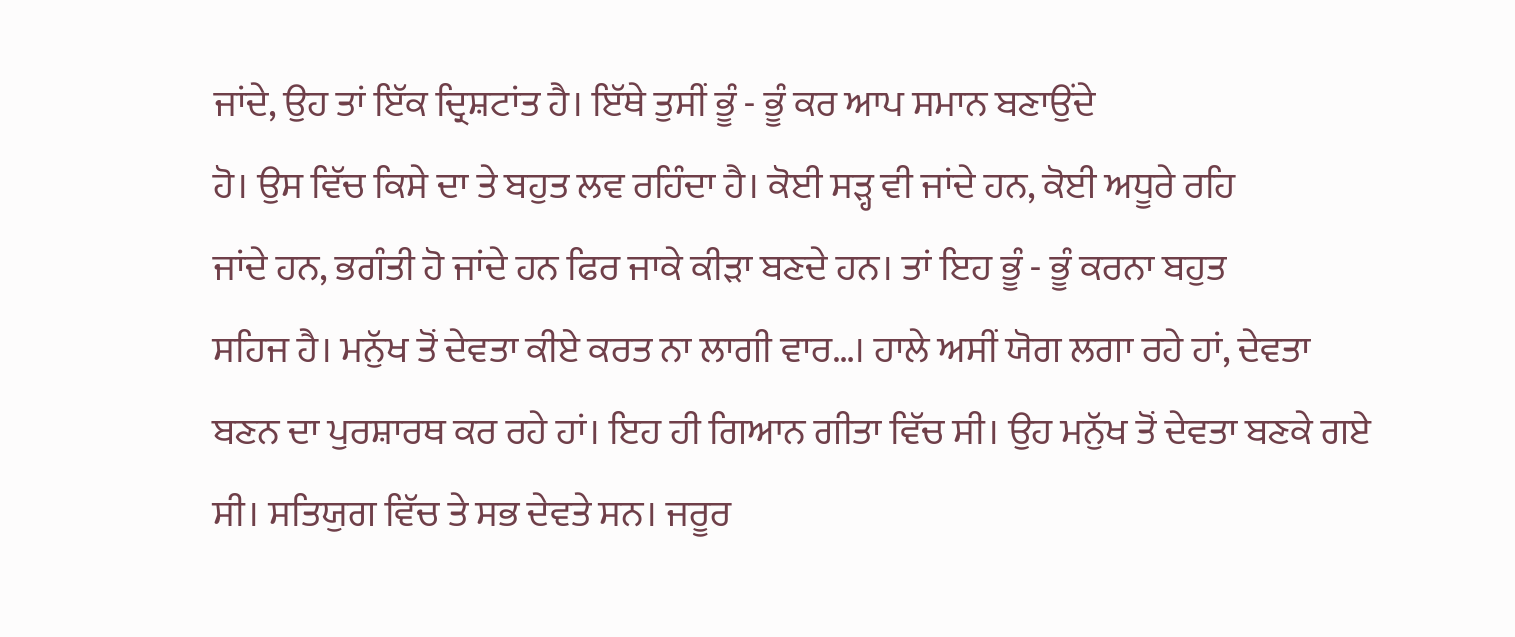ਜਾਂਦੇ, ਉਹ ਤਾਂ ਇੱਕ ਦ੍ਰਿਸ਼ਟਾਂਤ ਹੈ। ਇੱਥੇ ਤੁਸੀਂ ਭੂੰ - ਭੂੰ ਕਰ ਆਪ ਸਮਾਨ ਬਣਾਉਂਦੇ
ਹੋ। ਉਸ ਵਿੱਚ ਕਿਸੇ ਦਾ ਤੇ ਬਹੁਤ ਲਵ ਰਹਿੰਦਾ ਹੈ। ਕੋਈ ਸੜ੍ਹ ਵੀ ਜਾਂਦੇ ਹਨ, ਕੋਈ ਅਧੂਰੇ ਰਹਿ
ਜਾਂਦੇ ਹਨ, ਭਗੰਤੀ ਹੋ ਜਾਂਦੇ ਹਨ ਫਿਰ ਜਾਕੇ ਕੀੜਾ ਬਣਦੇ ਹਨ। ਤਾਂ ਇਹ ਭੂੰ - ਭੂੰ ਕਰਨਾ ਬਹੁਤ
ਸਹਿਜ ਹੈ। ਮਨੁੱਖ ਤੋਂ ਦੇਵਤਾ ਕੀਏ ਕਰਤ ਨਾ ਲਾਗੀ ਵਾਰ…। ਹਾਲੇ ਅਸੀਂ ਯੋਗ ਲਗਾ ਰਹੇ ਹਾਂ, ਦੇਵਤਾ
ਬਣਨ ਦਾ ਪੁਰਸ਼ਾਰਥ ਕਰ ਰਹੇ ਹਾਂ। ਇਹ ਹੀ ਗਿਆਨ ਗੀਤਾ ਵਿੱਚ ਸੀ। ਉਹ ਮਨੁੱਖ ਤੋਂ ਦੇਵਤਾ ਬਣਕੇ ਗਏ
ਸੀ। ਸਤਿਯੁਗ ਵਿੱਚ ਤੇ ਸਭ ਦੇਵਤੇ ਸਨ। ਜਰੂਰ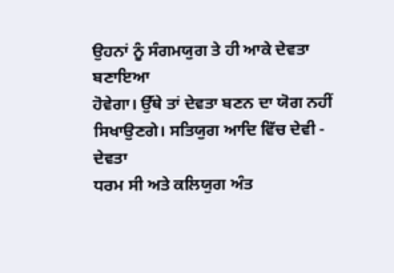ਉਹਨਾਂ ਨੂੰ ਸੰਗਮਯੁਗ ਤੇ ਹੀ ਆਕੇ ਦੇਵਤਾ ਬਣਾਇਆ
ਹੋਵੇਗਾ। ਉੱਥੇ ਤਾਂ ਦੇਵਤਾ ਬਣਨ ਦਾ ਯੋਗ ਨਹੀਂ ਸਿਖਾਉਣਗੇ। ਸਤਿਯੁਗ ਆਦਿ ਵਿੱਚ ਦੇਵੀ - ਦੇਵਤਾ
ਧਰਮ ਸੀ ਅਤੇ ਕਲਿਯੁਗ ਅੰਤ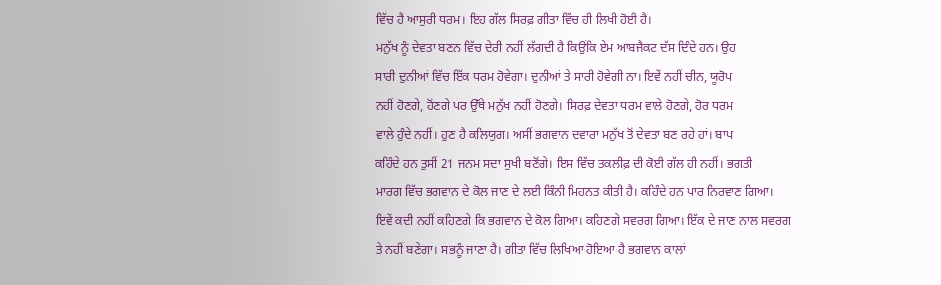ਵਿੱਚ ਹੈ ਆਸੁਰੀ ਧਰਮ। ਇਹ ਗੱਲ ਸਿਰਫ਼ ਗੀਤਾ ਵਿੱਚ ਹੀ ਲਿਖੀ ਹੋਈ ਹੈ।
ਮਨੁੱਖ ਨੂੰ ਦੇਵਤਾ ਬਣਨ ਵਿੱਚ ਦੇਰੀ ਨਹੀਂ ਲੱਗਦੀ ਹੈ ਕਿਉਂਕਿ ਏਮ ਆਬਜੈਕਟ ਦੱਸ ਦਿੰਦੇ ਹਨ। ਉਹ
ਸਾਰੀ ਦੁਨੀਆਂ ਵਿੱਚ ਇੱਕ ਧਰਮ ਹੋਵੇਗਾ। ਦੁਨੀਆਂ ਤੇ ਸਾਰੀ ਹੋਵੇਗੀ ਨਾ। ਇਵੇਂ ਨਹੀਂ ਚੀਨ, ਯੂਰੋਪ
ਨਹੀਂ ਹੋਣਗੇ, ਹੋਂਣਗੇ ਪਰ ਉੱਥੇ ਮਨੁੱਖ ਨਹੀਂ ਹੋਣਗੇ। ਸਿਰਫ਼ ਦੇਵਤਾ ਧਰਮ ਵਾਲੇ ਹੋਣਗੇ, ਹੋਰ ਧਰਮ
ਵਾਲੇ ਹੁੰਦੇ ਨਹੀਂ। ਹੁਣ ਹੈ ਕਲਿਯੁਗ। ਅਸੀਂ ਭਗਵਾਨ ਦਵਾਰਾ ਮਨੁੱਖ ਤੋਂ ਦੇਵਤਾ ਬਣ ਰਹੇ ਹਾਂ। ਬਾਪ
ਕਹਿੰਦੇ ਹਨ ਤੁਸੀਂ 21 ਜਨਮ ਸਦਾ ਸੁਖੀ ਬਣੋਂਗੇ। ਇਸ ਵਿੱਚ ਤਕਲੀਫ਼ ਦੀ ਕੋਈ ਗੱਲ ਹੀ ਨਹੀਂ। ਭਗਤੀ
ਮਾਰਗ ਵਿੱਚ ਭਗਵਾਨ ਦੇ ਕੋਲ ਜਾਣ ਦੇ ਲਈ ਕਿੰਨੀ ਮਿਹਨਤ ਕੀਤੀ ਹੈ। ਕਹਿੰਦੇ ਹਨ ਪਾਰ ਨਿਰਵਾਣ ਗਿਆ।
ਇਵੇਂ ਕਦੀ ਨਹੀਂ ਕਹਿਣਗੇ ਕਿ ਭਗਵਾਨ ਦੇ ਕੋਲ ਗਿਆ। ਕਹਿਣਗੇ ਸਵਰਗ ਗਿਆ। ਇੱਕ ਦੇ ਜਾਣ ਨਾਲ ਸਵਰਗ
ਤੇ ਨਹੀਂ ਬਣੇਗਾ। ਸਭਨੂੰ ਜਾਣਾ ਹੈ। ਗੀਤਾ ਵਿੱਚ ਲਿਖਿਆ ਹੋਇਆ ਹੈ ਭਗਵਾਨ ਕਾਲਾਂ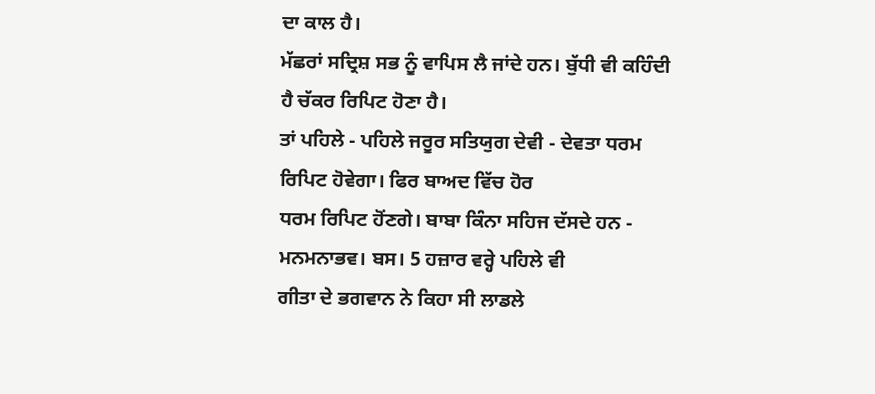ਦਾ ਕਾਲ ਹੈ।
ਮੱਛਰਾਂ ਸਦ੍ਰਿਸ਼ ਸਭ ਨੂੰ ਵਾਪਿਸ ਲੈ ਜਾਂਦੇ ਹਨ। ਬੁੱਧੀ ਵੀ ਕਹਿੰਦੀ ਹੈ ਚੱਕਰ ਰਿਪਿਟ ਹੋਣਾ ਹੈ।
ਤਾਂ ਪਹਿਲੇ - ਪਹਿਲੇ ਜਰੂਰ ਸਤਿਯੁਗ ਦੇਵੀ - ਦੇਵਤਾ ਧਰਮ ਰਿਪਿਟ ਹੋਵੇਗਾ। ਫਿਰ ਬਾਅਦ ਵਿੱਚ ਹੋਰ
ਧਰਮ ਰਿਪਿਟ ਹੋਂਣਗੇ। ਬਾਬਾ ਕਿੰਨਾ ਸਹਿਜ ਦੱਸਦੇ ਹਨ - ਮਨਮਨਾਭਵ। ਬਸ। 5 ਹਜ਼ਾਰ ਵਰ੍ਹੇ ਪਹਿਲੇ ਵੀ
ਗੀਤਾ ਦੇ ਭਗਵਾਨ ਨੇ ਕਿਹਾ ਸੀ ਲਾਡਲੇ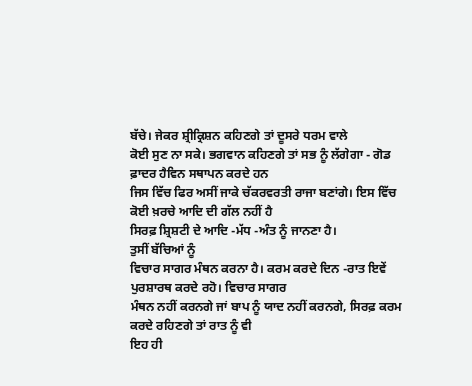ਬੱਚੇ। ਜੇਕਰ ਸ਼੍ਰੀਕ੍ਰਿਸ਼ਨ ਕਹਿਣਗੇ ਤਾਂ ਦੂਸਰੇ ਧਰਮ ਵਾਲੇ
ਕੋਈ ਸੁਣ ਨਾ ਸਕੇ। ਭਗਵਾਨ ਕਹਿਣਗੇ ਤਾਂ ਸਭ ਨੂੰ ਲੱਗੇਗਾ - ਗੋਡ ਫ਼ਾਦਰ ਹੈਵਿਨ ਸਥਾਪਨ ਕਰਦੇ ਹਨ
ਜਿਸ ਵਿੱਚ ਫਿਰ ਅਸੀਂ ਜਾਕੇ ਚੱਕਰਵਰਤੀ ਰਾਜਾ ਬਣਾਂਗੇ। ਇਸ ਵਿੱਚ ਕੋਈ ਖ਼ਰਚੇ ਆਦਿ ਦੀ ਗੱਲ ਨਹੀਂ ਹੈ
ਸਿਰਫ਼ ਸ਼੍ਰਿਸ਼ਟੀ ਦੇ ਆਦਿ -ਮੱਧ -ਅੰਤ ਨੂੰ ਜਾਨਣਾ ਹੈ।
ਤੁਸੀਂ ਬੱਚਿਆਂ ਨੂੰ
ਵਿਚਾਰ ਸਾਗਰ ਮੰਥਨ ਕਰਨਾ ਹੈ। ਕਰਮ ਕਰਦੇ ਦਿਨ -ਰਾਤ ਇਵੇਂ ਪੁਰਸ਼ਾਰਥ ਕਰਦੇ ਰਹੋ। ਵਿਚਾਰ ਸਾਗਰ
ਮੰਥਨ ਨਹੀਂ ਕਰਨਗੇ ਜਾਂ ਬਾਪ ਨੂੰ ਯਾਦ ਨਹੀਂ ਕਰਨਗੇ, ਸਿਰਫ਼ ਕਰਮ ਕਰਦੇ ਰਹਿਣਗੇ ਤਾਂ ਰਾਤ ਨੂੰ ਵੀ
ਇਹ ਹੀ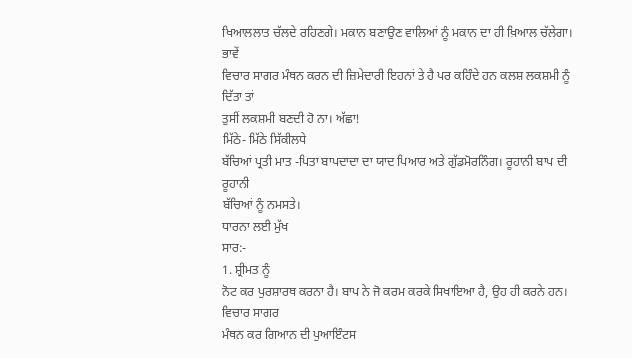ਖਿਆਲਲਾਤ ਚੱਲਦੇ ਰਹਿਣਗੇ। ਮਕਾਨ ਬਣਾਉਣ ਵਾਲਿਆਂ ਨੂੰ ਮਕਾਨ ਦਾ ਹੀ ਖ਼ਿਆਲ ਚੱਲੇਗਾ। ਭਾਵੇਂ
ਵਿਚਾਰ ਸਾਗਰ ਮੰਥਨ ਕਰਨ ਦੀ ਜ਼ਿਮੇਦਾਰੀ ਇਹਨਾਂ ਤੇ ਹੈ ਪਰ ਕਹਿੰਦੇ ਹਨ ਕਲਸ਼ ਲਕਸ਼ਮੀ ਨੂੰ ਦਿੱਤਾ ਤਾਂ
ਤੁਸੀਂ ਲਕਸ਼ਮੀ ਬਣਦੀ ਹੋ ਨਾ। ਅੱਛਾ!
ਮਿੱਠੇ- ਮਿੱਠੇ ਸਿੱਕੀਲਧੇ
ਬੱਚਿਆਂ ਪ੍ਰਤੀ ਮਾਤ -ਪਿਤਾ ਬਾਪਦਾਦਾ ਦਾ ਯਾਦ ਪਿਆਰ ਅਤੇ ਗੁੱਡਮੋਰਨਿੰਗ। ਰੂਹਾਨੀ ਬਾਪ ਦੀ ਰੂਹਾਨੀ
ਬੱਚਿਆਂ ਨੂੰ ਨਮਸਤੇ।
ਧਾਰਨਾ ਲਈ ਮੁੱਖ
ਸਾਰ:-
1. ਸ਼੍ਰੀਮਤ ਨੂੰ
ਨੋਟ ਕਰ ਪੁਰਸ਼ਾਰਥ ਕਰਨਾ ਹੈ। ਬਾਪ ਨੇ ਜੋ ਕਰਮ ਕਰਕੇ ਸਿਖਾਇਆ ਹੈ, ਉਹ ਹੀ ਕਰਨੇ ਹਨ। ਵਿਚਾਰ ਸਾਗਰ
ਮੰਥਨ ਕਰ ਗਿਆਨ ਦੀ ਪੁਆਇੰਟਸ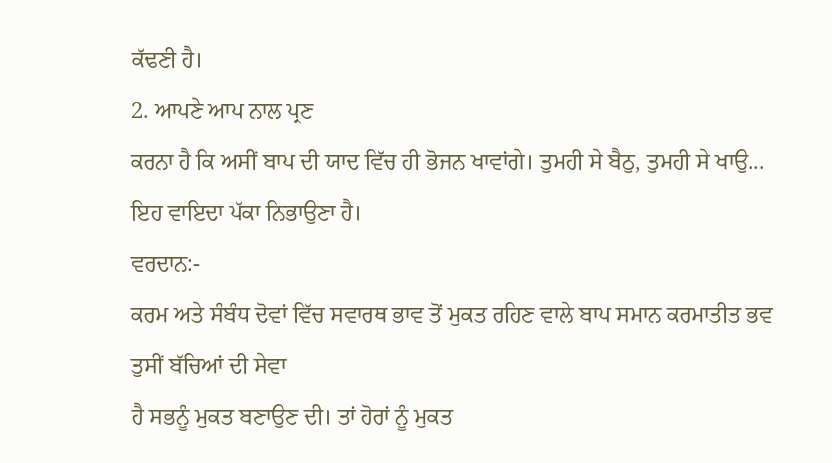ਕੱਢਣੀ ਹੈ।
2. ਆਪਣੇ ਆਪ ਨਾਲ ਪ੍ਰਣ
ਕਰਨਾ ਹੈ ਕਿ ਅਸੀਂ ਬਾਪ ਦੀ ਯਾਦ ਵਿੱਚ ਹੀ ਭੋਜਨ ਖਾਵਾਂਗੇ। ਤੁਮਹੀ ਸੇ ਬੈਠੁ, ਤੁਮਹੀ ਸੇ ਖਾਉ...
ਇਹ ਵਾਇਦਾ ਪੱਕਾ ਨਿਭਾਉਣਾ ਹੈ।
ਵਰਦਾਨ:-
ਕਰਮ ਅਤੇ ਸੰਬੰਧ ਦੋਵਾਂ ਵਿੱਚ ਸਵਾਰਥ ਭਾਵ ਤੋਂ ਮੁਕਤ ਰਹਿਣ ਵਾਲੇ ਬਾਪ ਸਮਾਨ ਕਰਮਾਤੀਤ ਭਵ
ਤੁਸੀਂ ਬੱਚਿਆਂ ਦੀ ਸੇਵਾ
ਹੈ ਸਭਨੂੰ ਮੁਕਤ ਬਣਾਉਣ ਦੀ। ਤਾਂ ਹੋਰਾਂ ਨੂੰ ਮੁਕਤ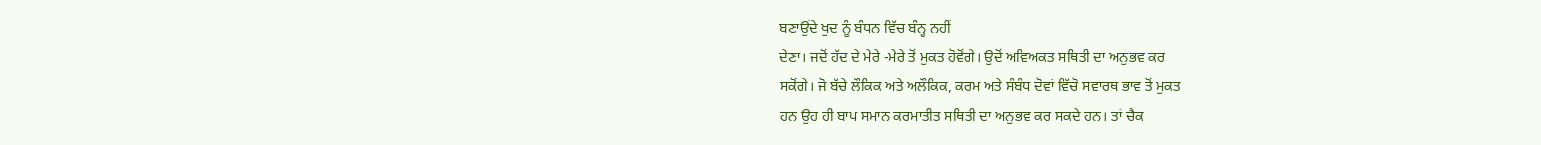ਬਣਾਉਂਦੇ ਖੁਦ ਨੂੰ ਬੰਧਨ ਵਿੱਚ ਬੰਨ੍ਹ ਨਹੀਂ
ਦੇਣਾ। ਜਦੋਂ ਹੱਦ ਦੇ ਮੇਰੇ -ਮੇਰੇ ਤੋਂ ਮੁਕਤ ਹੋਵੋਂਗੇ। ਉਦੋਂ ਅਵਿਅਕਤ ਸਥਿਤੀ ਦਾ ਅਨੁਭਵ ਕਰ
ਸਕੋਂਗੇ। ਜੋ ਬੱਚੇ ਲੌਕਿਕ ਅਤੇ ਅਲੌਕਿਕ, ਕਰਮ ਅਤੇ ਸੰਬੰਧ ਦੋਵਾਂ ਵਿੱਚੋ ਸਵਾਰਥ ਭਾਵ ਤੋਂ ਮੁਕਤ
ਹਨ ਉਹ ਹੀ ਬਾਪ ਸਮਾਨ ਕਰਮਾਤੀਤ ਸਥਿਤੀ ਦਾ ਅਨੁਭਵ ਕਰ ਸਕਦੇ ਹਨ। ਤਾਂ ਚੈਕ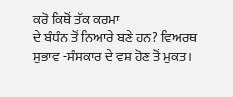ਕਰੋ ਕਿਥੋਂ ਤੱਕ ਕਰਮਾ
ਦੇ ਬੰਧੰਨ ਤੋਂ ਨਿਆਰੇ ਬਣੇ ਹਨ? ਵਿਅਰਥ ਸੁਭਾਵ -ਸੰਸਕਾਰ ਦੇ ਵਸ਼ ਹੋਣ ਤੋਂ ਮੁਕਤ।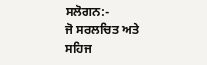ਸਲੋਗਨ:-
ਜੋ ਸਰਲਚਿਤ ਅਤੇ
ਸਹਿਜ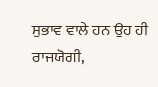ਸੁਭਾਵ ਵਾਲੇ ਹਨ ਉਹ ਹੀ ਰਾਜਯੋਗੀ,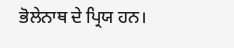ਭੋਲੇਨਾਥ ਦੇ ਪ੍ਰਿਯ ਹਨ।